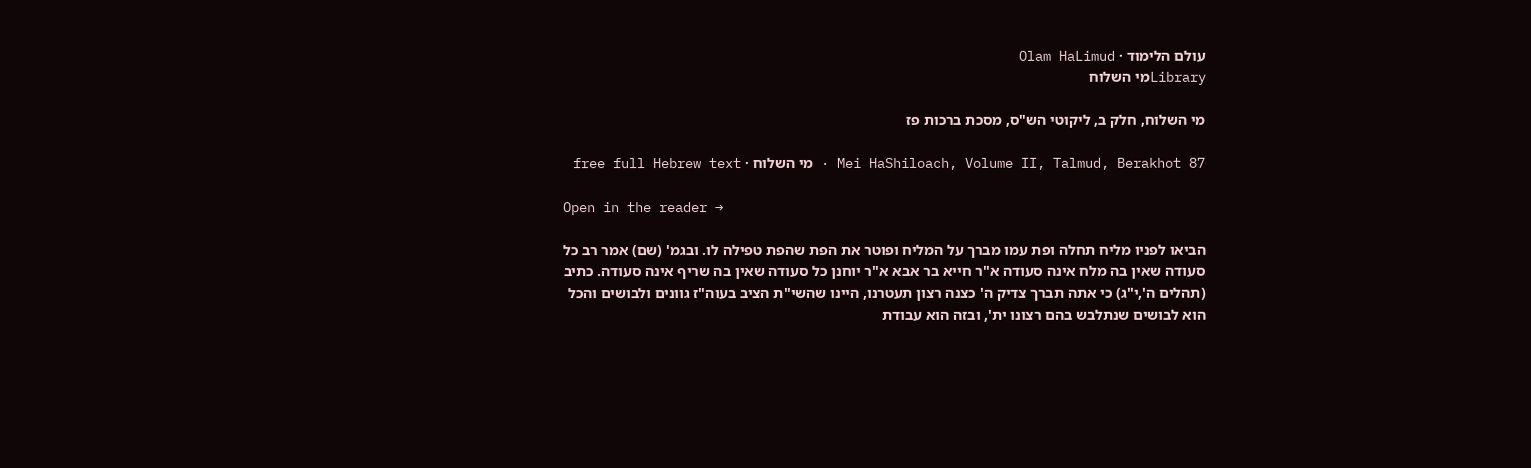עולם הלימוד · Olam HaLimud
Libraryמי השלוח

מי השלוח, חלק ב, ליקוטי הש"ס, מסכת ברכות פז

Mei HaShiloach, Volume II, Talmud, Berakhot 87 · מי השלוח · free full Hebrew text

Open in the reader →

הביאו לפניו מליח תחלה ופת עמו מברך על המליח ופוטר את הפת שהפת טפילה לו. ובגמ' (שם) אמר רב כל סעודה שאין בה מלח אינה סעודה א"ר חייא בר אבא א"ר יוחנן כל סעודה שאין בה שריף אינה סעודה. כתיב (תהלים ה',י"ג) כי אתה תברך צדיק ה' כצנה רצון תעטרנו, היינו שהשי"ת הציב בעוה"ז גוונים ולבושים והכל הוא לבושים שנתלבש בהם רצונו ית', ובזה הוא עבודת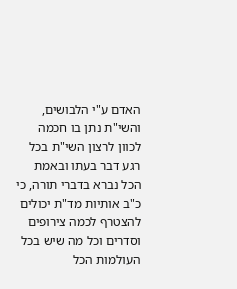האדם ע"י הלבושים, והשי"ת נתן בו חכמה לכוון לרצון השי"ת בכל רגע דבר בעתו ובאמת הכל נברא בדברי תורה, כי כ"ב אותיות מד"ת יכולים להצטרף לכמה צירופים וסדרים וכל מה שיש בכל העולמות הכל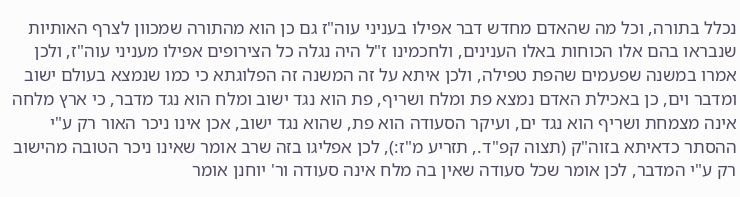נכלל בתורה, וכל מה שהאדם מחדש דבר אפילו בעניני עוה"ז גם כן הוא מהתורה שמכוון לצרף האותיות שנבראו בהם אלו הכוחות באלו הענינים, ולחכמינו ז"ל היה נגלה כל הצירופים אפילו מעניני עוה"ז, ולכן אמרו במשנה שפעמים שהפת טפילה, ולכן איתא על זה המשנה זה הפלוגתא כי כמו שנמצא בעולם ישוב ומדבר וים, כן באכילת האדם נמצא פת ומלח ושריף, פת הוא נגד ישוב ומלח הוא נגד מדבר, כי ארץ מלחה אינה מצמחת ושריף הוא נגד ים, ועיקר הסעודה הוא פת, שהוא נגד ישוב, אכן אינו ניכר האור רק ע"י ההסתר כדאיתא בזוה"ק (תצוה קפ"ד., תזריע מ"ז:), לכן אפליגו בזה שרב אומר שאינו ניכר הטובה מהישוב רק ע"י המדבר, לכן אומר שכל סעודה שאין בה מלח אינה סעודה ור' יוחנן אומר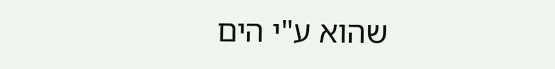שהוא ע"י הים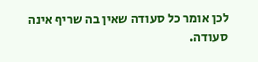לכן אומר כל סעודה שאין בה שריף אינה סעודה.